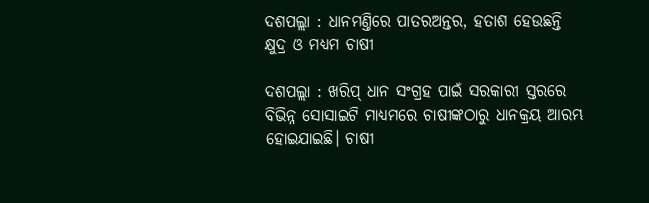ଦଶପଲ୍ଲା : ଧାନମଣ୍ତିରେ ପାତରଅନ୍ତର, ହତାଶ ହେଉଛନ୍ତି କ୍ଷୁଦ୍ର ଓ ମଧ୍ୟମ ଚାଷୀ

ଦଶପଲ୍ଲା : ଖରିପ୍ ଧାନ ସଂଗ୍ରହ ପାଇଁ ସରକାରୀ ସ୍ତରରେ ବିଭିନ୍ନ ସୋସାଇଟି ମାଧ୍ୟମରେ ଚାଷୀଙ୍କଠାରୁ ଧାନକ୍ରୟ ଆରମ୍ଭ ହୋଇଯାଇଛି। ଚାଷୀ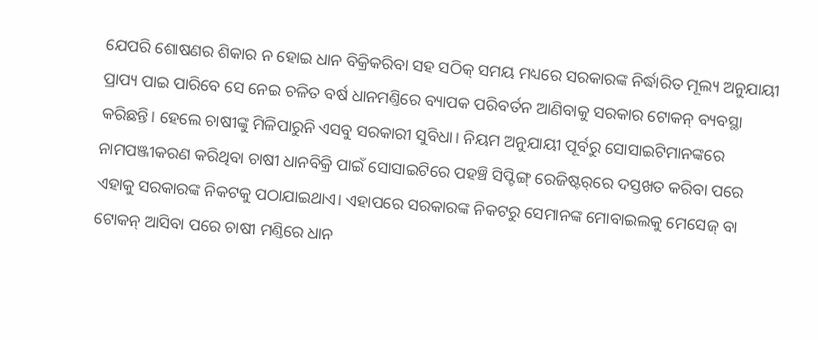ଯେପରି ଶୋଷଣର ଶିକାର ନ ହୋଇ ଧାନ ବିକ୍ରିକରିବା ସହ ସଠିକ୍ ସମୟ ମଧ୍ୟରେ ସରକାରଙ୍କ ନିର୍ଦ୍ଧାରିତ ମୂଲ୍ୟ ଅନୁଯାୟୀ ପ୍ରାପ୍ୟ ପାଇ ପାରିବେ ସେ ନେଇ ଚଳିତ ବର୍ଷ ଧାନମଣ୍ତିରେ ବ୍ୟାପକ ପରିବର୍ତନ ଆଣିବାକୁ ସରକାର ଟୋକନ୍‌ ବ୍ୟବସ୍ଥା କରିଛନ୍ତି। ହେଲେ ଚାଷୀଙ୍କୁ ମିଳିପାରୁନି ଏସବୁ ସରକାରୀ ସୁବିଧା। ନିୟମ ଅନୁଯାୟୀ ପୂର୍ବରୁ ସୋସାଇଟିମାନଙ୍କରେ ନାମପଞ୍ଜୀକରଣ କରିଥିବା ଚାଷୀ ଧାନବିକ୍ରି ପାଇଁ ସୋସାଇଟିରେ ପହଞ୍ଚି ସିପ୍ଟିଙ୍ଗ୍ ରେଜିଷ୍ଟର୍‌ରେ ଦସ୍ତଖତ କରିବା ପରେ ଏହାକୁ ସରକାରଙ୍କ ନିକଟକୁ ପଠାଯାଇଥାଏ। ଏହାପରେ ସରକାରଙ୍କ ନିକଟରୁ ସେମାନଙ୍କ ମୋବାଇଲକୁ ମେସେଜ୍ ବା ଟୋକନ୍ ଆସିବା ପରେ ଚାଷୀ ମଣ୍ତିରେ ଧାନ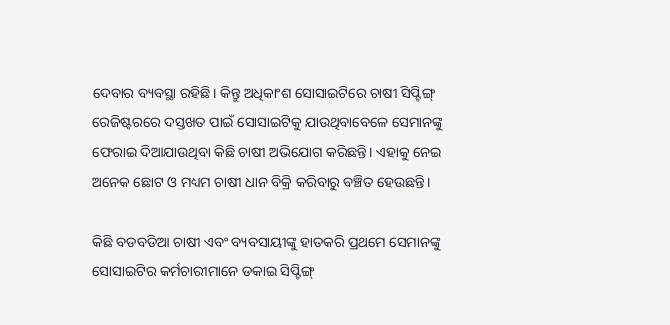ଦେବାର ବ୍ୟବସ୍ଥା ରହିଛି। କିନ୍ତୁ ଅଧିକାଂଶ ସୋସାଇଟିରେ ଚାଷୀ ସିପ୍ଟିଙ୍ଗ୍ ରେଜିଷ୍ଟରରେ ଦସ୍ତଖତ ପାଇଁ ସୋସାଇଟିକୁ ଯାଉଥିବାବେଳେ ସେମାନଙ୍କୁ ଫେରାଇ ଦିଆଯାଉଥିବା କିଛି ଚାଷୀ ଅଭିଯୋଗ କରିଛନ୍ତି। ଏହାକୁ ନେଇ ଅନେକ ଛୋଟ ଓ ମଧ୍ୟମ ଚାଷୀ ଧାନ ବିକ୍ରି କରିବାରୁ ବଞ୍ଚିତ ହେଉଛନ୍ତି।

କିଛି ବଡବଡିଆ ଚାଷୀ ଏବଂ ବ୍ୟବସାୟୀଙ୍କୁ ହାତକରି ପ୍ରଥମେ ସେମାନଙ୍କୁ ସୋସାଇଟିର କର୍ମଚାରୀମାନେ ଡକାଇ ସିପ୍ଟିଙ୍ଗ୍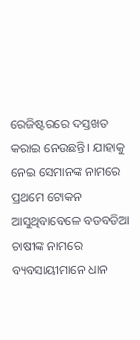ରେଜିଷ୍ଟରରେ ଦସ୍ତଖତ କରାଇ ନେଉଛନ୍ତି। ଯାହାକୁ ନେଇ ସେମାନଙ୍କ ନାମରେ ପ୍ରଥମେ ଟୋକନ ଆସୁଥିବାବେଳେ ବଡବଡିଆ ଚାଷୀଙ୍କ ନାମରେ ବ୍ୟବସାୟୀମାନେ ଧାନ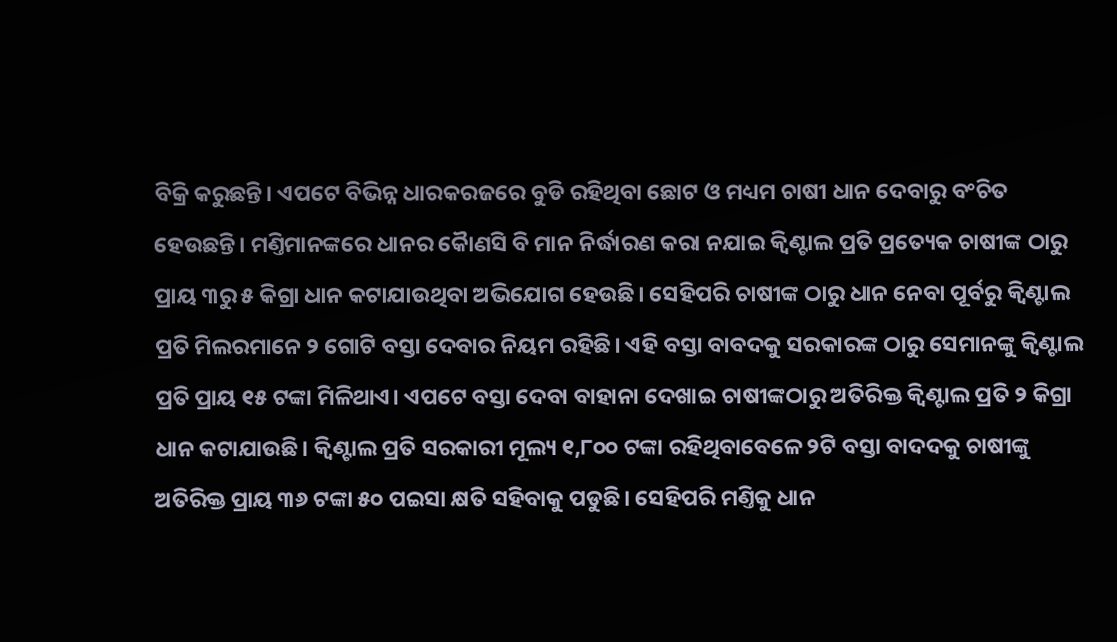ବିକ୍ରି କରୁଛନ୍ତି। ଏପଟେ ବିଭିନ୍ନ ଧାରକରଜରେ ବୁଡି ରହିଥିବା ଛୋଟ ଓ ମଧ୍ୟମ ଚାଷୀ ଧାନ ଦେବାରୁ ବଂଚିତ ହେଉଛନ୍ତି। ମଣ୍ତିମାନଙ୍କରେ ଧାନର କୈାଣସି ବି ମାନ ନିର୍ଦ୍ଧାରଣ କରା ନଯାଇ କ୍ୱିଣ୍ଟାଲ ପ୍ରତି ପ୍ରତ୍ୟେକ ଚାଷୀଙ୍କ ଠାରୁ ପ୍ରାୟ ୩ରୁ ୫ କିଗ୍ରା ଧାନ କଟାଯାଉଥିବା ଅଭିଯୋଗ ହେଉଛି। ସେହିପରି ଚାଷୀଙ୍କ ଠାରୁ ଧାନ ନେବା ପୂର୍ବରୁ କ୍ୱିଣ୍ଟାଲ ପ୍ରତି ମିଲରମାନେ ୨ ଗୋଟି ବସ୍ତା ଦେବାର ନିୟମ ରହିଛି। ଏହି ବସ୍ତା ବାବଦକୁ ସରକାରଙ୍କ ଠାରୁ ସେମାନଙ୍କୁ କ୍ୱିଣ୍ଟାଲ ପ୍ରତି ପ୍ରାୟ ୧୫ ଟଙ୍କା ମିଳିଥାଏ। ଏପଟେ ବସ୍ତା ଦେବା ବାହାନା ଦେଖାଇ ଚାଷୀଙ୍କଠାରୁ ଅତିରିକ୍ତ କ୍ୱିଣ୍ଟାଲ ପ୍ରତି ୨ କିଗ୍ରା ଧାନ କଟାଯାଉଛି। କ୍ୱିଣ୍ଟାଲ ପ୍ରତି ସରକାରୀ ମୂଲ୍ୟ ୧,୮୦୦ ଟଙ୍କା ରହିଥିବାବେଳେ ୨ଟି ବସ୍ତା ବାଦଦକୁ ଚାଷୀଙ୍କୁ ଅତିରିକ୍ତ ପ୍ରାୟ ୩୬ ଟଙ୍କା ୫୦ ପଇସା କ୍ଷତି ସହିବାକୁ ପଡୁଛି। ସେହିପରି ମଣ୍ତିକୁ ଧାନ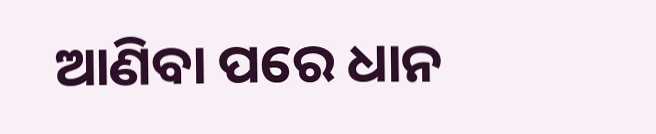ଆଣିବା ପରେ ଧାନ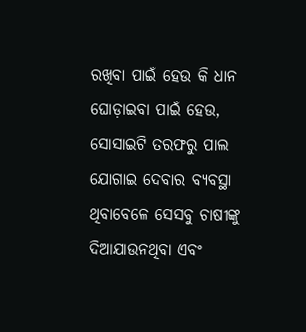ରଖିବା ପାଇଁ ହେଉ କି ଧାନ ଘୋଡ଼ାଇବା ପାଇଁ ହେଉ, ସୋସାଇଟି ତରଫରୁ ପାଲ ଯୋଗାଇ ଦେବାର ବ୍ୟବସ୍ଥା ଥିବାବେଳେ ସେସବୁ ଚାଷୀଙ୍କୁ ଦିଆଯାଉନଥିବା ଏବଂ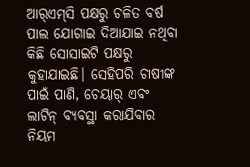ଆର୍‌ଏମ୍‌ସି ପକ୍ଷରୁ ଚଳିତ ବର୍ଷ ପାଲ ଯୋଗାଇ ଦିଆଯାଇ ନଥିବା କିଛି ସୋସାଇଟି ପକ୍ଷରୁ କୁହାଯାଇଛି। ସେହିପରି ଚାଷୀଙ୍କ ପାଇଁ ପାଣି, ଚେୟାର୍ ଏବଂ ଲାଟିନ୍ ବ୍ୟବସ୍ଥା କରାଯିବାର ନିୟମ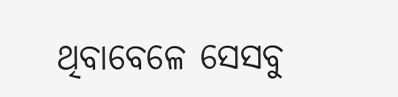ଥିବାବେଳେ ସେସବୁ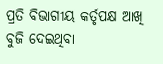ପ୍ରତି ବିଭାଗୀୟ କର୍ତୃପକ୍ଷ ଆଖି ବୁଜି ଦେଇଥିବା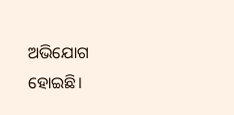ଅଭିଯୋଗ ହୋଇଛି।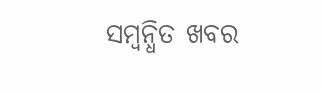ସମ୍ବନ୍ଧିତ ଖବର